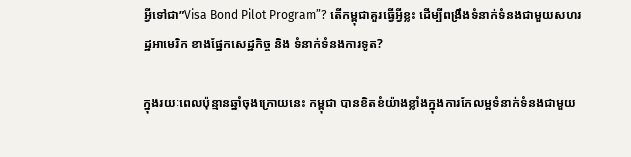អ្វីទៅជា”Visa Bond Pilot Program”? តើកម្ពុជាគួរធ្វើអ្វីខ្លះ ដើម្បីពង្រឹងទំនាក់ទំនងជាមួយសហរដ្ឋអាមេរិក ខាងផ្នែកសេដ្ឋកិច្ច និង ទំនាក់ទំនងការទូត?

ក្នុងរយៈពេលប៉ុន្មានឆ្នាំចុងក្រោយនេះ កម្ពុជា បានខិតខំយ៉ាងខ្លាំងក្នុងការកែលម្អទំនាក់ទំនងជាមួយ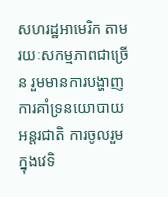សហរដ្ឋអាមេរិក តាមរយៈសកម្មភាពជាច្រើន រួមមានការបង្ហាញការគាំទ្រនយោបាយអន្តរជាតិ ការចូលរួមក្នុងវេទិ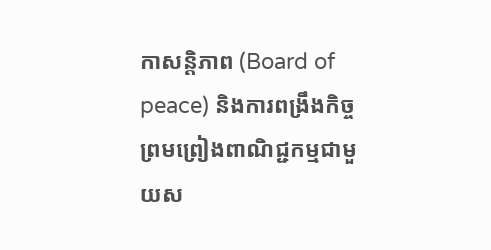កាសន្តិភាព (Board of peace) និងការពង្រឹងកិច្ចព្រមព្រៀងពាណិជ្ជកម្មជាមួយស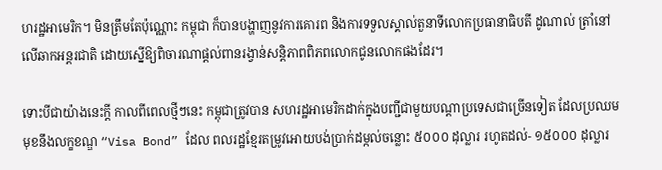ហរដ្ឋអាមេរិក។ មិនត្រឹមតែប៉ុណ្ណោះ កម្ពុជា ក៏បានបង្ហាញនូវការគោរព និងការទទួលស្គាល់តួនាទីលោកប្រធានាធិបតី ដូណាល់ ត្រាំនៅលើឆាកអន្តរជាតិ ដោយស្នើឱ្យពិចារណាផ្តល់ពានរង្វាន់សន្តិភាពពិភពលោកជូនលោកផងដែរ។

ទោះបីជាយ៉ាងនេះក្តី កាលពីពេលថ្មីៗនេះ កម្ពុជាត្រូវបាន សហរដ្ឋអាមេរិកដាក់ក្នុងបញ្ជីជាមួយបណ្តាប្រទេសជាច្រើនទៀត ដែលប្រឈមមុខនឹងលក្ខខណ្ឌ “Visa Bond” ដែល ពលរដ្ឋខ្មែរតម្រូវអោយបង់ប្រាក់ដម្កល់ចន្លោះ ៥០០០ ដុល្លារ រហូតដល់- ១៥០០០ ដុល្លារ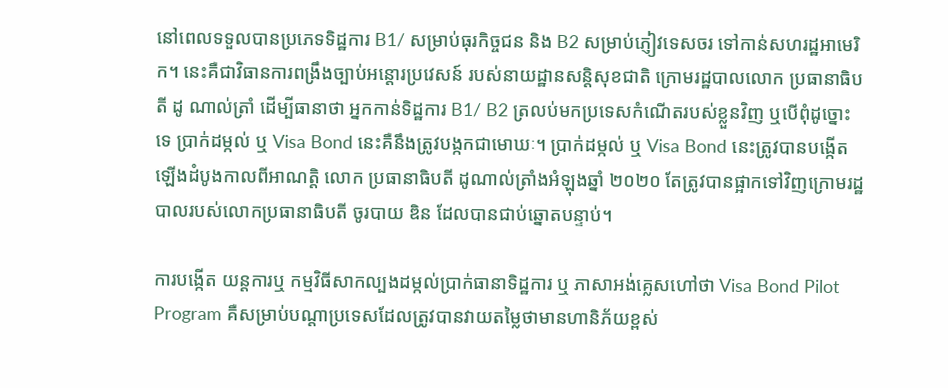នៅពេលទទួលបានប្រភេទទិដ្ឋការ B1/ សម្រាប់ធុរកិច្ចជន និង B2 សម្រាប់ភ្ញៀវទេសចរ ទៅកាន់សហរដ្ឋអាមេរិក។ នេះគឺជាវិធានការពង្រឹងច្បាប់អន្តោរប្រវេសន៍ របស់នាយដ្ឋានសន្តិសុខជាតិ ក្រោមរដ្ឋបាលលោក ប្រធានាធិបតី ដូ ណាល់ត្រាំ ដើម្បីធានាថា អ្នកកាន់ទិដ្ឋការ B1/ B2 ត្រលប់មកប្រទេសកំណើតរបស់ខ្លួនវិញ ឬបើពុំដូច្នោះទេ ប្រាក់ដម្កល់ ឬ Visa Bond នេះគឺនឹងត្រូវបង្កកជាមោឃៈ។ ប្រាក់ដម្កល់ ឬ Visa Bond នេះត្រូវបានបង្កើតឡើងដំបូងកាលពីអាណត្តិ លោក ប្រធានាធិបតី ដូណាល់ត្រាំងអំឡុងឆ្នាំ ២០២០ តែត្រូវបានផ្អាកទៅវិញក្រោមរដ្ឋបាលរបស់លោកប្រធានាធិបតី ចូរបាយ ឌិន ដែលបានជាប់ឆ្នោតបន្ទាប់។

ការបង្កើត យន្តការឬ កម្មវិធីសាកល្បងដម្កល់ប្រាក់ធានាទិដ្ឋការ ឬ ភាសាអង់គ្លេសហៅថា Visa Bond Pilot Program គឺសម្រាប់បណ្តាប្រទេសដែលត្រូវបានវាយតម្លៃថាមានហានិភ័យខ្ពស់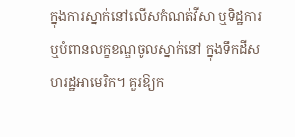ក្នុងការស្នាក់នៅលើសកំណត់វីសា ឬទិដ្ឋការ ឬបំពានលក្ខខណ្ឌចូលស្នាក់នៅ ក្នុងទឹកដីសហរដ្ឋអាមេរិក។ គួរឱ្យក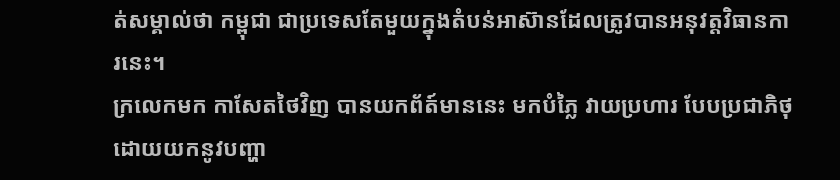ត់សម្គាល់ថា កម្ពុជា ជាប្រទេសតែមួយក្នុងតំបន់អាស៊ានដែលត្រូវបានអនុវត្តវិធានការនេះ។
ក្រលេកមក កាសែតថៃវិញ បានយកព័ត៍មាននេះ មកបំភ្លៃ វាយប្រហារ បែបប្រជាភិថុ ដោយយកនូវបញ្ហា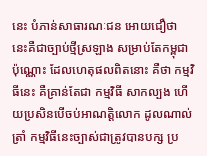នេះ បំភាន់សាធារណៈជន អោយជឿថា នេះគឺជាច្បាប់ថ្មីស្រឡាង សម្រាប់តែកម្ពុជាប៉ុណ្ណោះ ដែលហេតុផលពិតនោះ គឺថា កម្មវិធីនេះ គឺគ្រាន់តែជា កម្មវិធី សាកល្បង ហើយប្រសិនបើចប់អាណត្តិលោក ដូលណាល់ត្រាំ កម្មវិធីនេះច្បាស់ជាត្រូវបានបក្ស ប្រ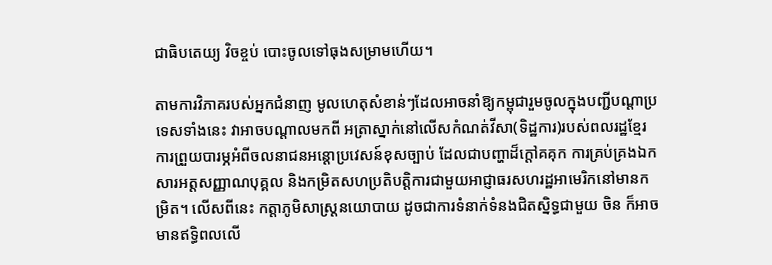ជាធិបតេយ្យ វិចខ្ចប់ បោះចូលទៅធុងសម្រាមហើយ។

តាមការវិភាគរបស់អ្នកជំនាញ មូលហេតុសំខាន់ៗដែលអាចនាំឱ្យកម្ពុជារួមចូលក្នុងបញ្ជីបណ្តាប្រទេសទាំងនេះ វាអាចបណ្តាលមកពី អត្រាស្នាក់នៅលើសកំណត់វីសា(ទិដ្ឋការ)របស់ពលរដ្ឋខ្មែរ ការព្រួយបារម្ភអំពីចលនាជនអន្តោប្រវេសន៍ខុសច្បាប់ ដែលជាបញ្ហាដ៏ក្តៅគគុក ការគ្រប់គ្រងឯកសារអត្តសញ្ញាណបុគ្គល និងកម្រិតសហប្រតិបត្តិការជាមួយអាជ្ញាធរសហរដ្ឋអាមេរិកនៅមានកម្រិត។ លើសពីនេះ កត្តាភូមិសាស្ត្រនយោបាយ ដូចជាការទំនាក់ទំនងជិតស្និទ្ធជាមួយ ចិន ក៏អាចមានឥទ្ធិពលលើ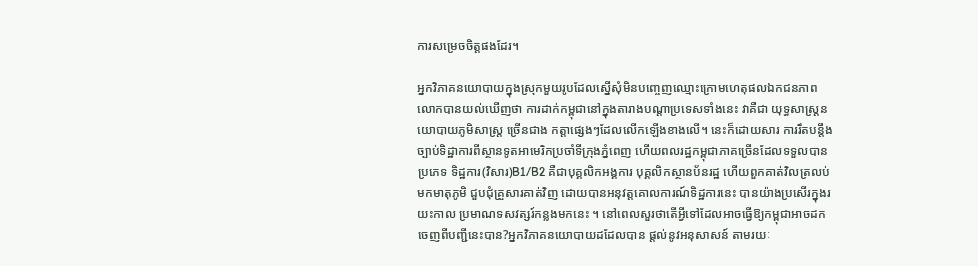ការសម្រេចចិត្តផងដែរ។

អ្នកវិភាគនយោបាយក្នុងស្រុកមួយរូបដែលស្នើសុំមិនបញ្ចេញឈ្មោះក្រោមហេតុផលឯកជនភាព លោកបានយល់ឃើញថា ការដាក់កម្ពុជានៅក្នុងតារាងបណ្តាប្រទេសទាំងនេះ វាគឺជា យុទ្ធសាស្រ្តនយោបាយភូមិសាស្រ្ត ច្រើនជាង កត្តាផ្សេងៗដែលលើកឡើងខាងលើ។ នេះក៏ដោយសារ ការរឹតបន្តឹងច្បាប់ទិដ្ឋាការពីស្ថានទូតអាមេរិកប្រចាំទីក្រុងភ្នំពេញ ហើយពលរដ្ឋកម្ពុជាភាគច្រើនដែលទទួលបាន ប្រភេទ ទិដ្ឋការ(វិសារ)B1/B2 គឺជាបុគ្គលិកអង្គការ បុគ្គលិកស្ថានប័នរដ្ឋ ហើយពួកគាត់វិលត្រលប់មកមាតុភូមិ ជួបជុំគ្រួសារគាត់វិញ ដោយបានអនុវត្តគោលការណ៍ទិដ្ឋការនេះ បានយ៉ាងប្រសើរក្នុងរយះកាល ប្រមាណទសវត្សរ៍កន្លងមកនេះ ។ នៅពេលសួរថាតើអ្វីទៅដែលអាចធ្វើឱ្យកម្ពុជាអាចដកចេញពីបញ្ជីនេះបាន?អ្នកវិភាគនយោបាយដដែលបាន ផ្តល់នូវអនុសាសន៍ តាមរយៈ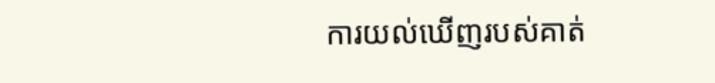ការយល់ឃើញរបស់គាត់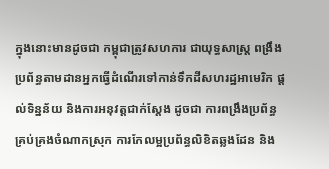ក្នុងនោះមានដូចជា កម្ពុជាត្រូវសហការ ជាយុទ្ធសាស្រ្ត ពង្រឹងប្រព័ន្ធតាមដានអ្នកធ្វើដំណើរទៅកាន់ទឹកដីសហរដ្ឋអាមេរិក ផ្តល់ទិន្នន័យ និងការអនុវត្តជាក់ស្តែង ដូចជា ការពង្រឹងប្រព័ន្ធគ្រប់គ្រងចំណាកស្រុក ការកែលម្អប្រព័ន្ធលិខិតឆ្លងដែន និង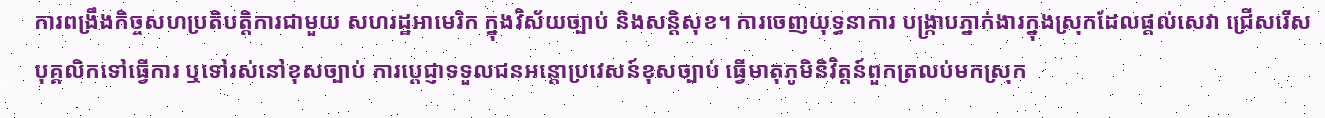ការពង្រឹងកិច្ចសហប្រតិបត្តិការជាមួយ សហរដ្ឋអាមេរិក ក្នុងវិស័យច្បាប់ និងសន្តិសុខ។ ការចេញយុទ្ធនាការ បង្រ្កាបភ្នាក់ងារក្នុងស្រុកដែលផ្តល់សេវា ជ្រើសរើសបុគ្គលិកទៅធ្វើការ ឬទៅរស់នៅខុសច្បាប់ ការប្តេជ្ញាទទួលជនអន្តោប្រវេសន៍ខុសច្បាប់ ធ្វើមាតុភូមិនិវិត្តន៍ពួកត្រលប់មកស្រុក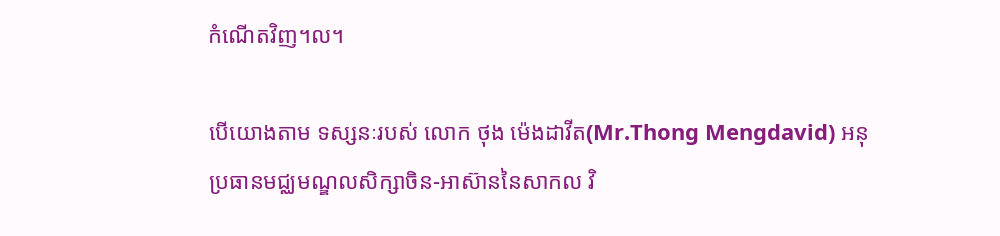កំណើតវិញ។ល។

បើយោងតាម ទស្សនៈរបស់ លោក ថុង ម៉េងដាវីត(Mr.Thong Mengdavid) អនុប្រធានមជ្ឈមណ្ឌលសិក្សាចិន-អាស៊ាននៃសាកល វិ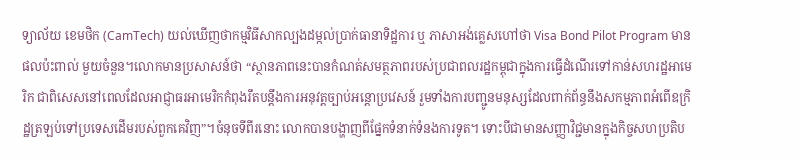ទ្យាល័យ ខេមថិក (CamTech) យល់ឃើញថាកម្មវិធីសាកល្បងដម្កល់ប្រាក់ធានាទិដ្ឋការ ឬ ភាសាអង់គ្លេសហៅថា Visa Bond Pilot Program មានផលប៉ះពាល់ មួយចំនួន។លោកមានប្រសាសន៍ថា “ស្ថានភាពនេះបានកំណត់សមត្ថភាពរបស់ប្រជាពលរដ្ឋកម្ពុជាក្នុងការធ្វើដំណើរទៅកាន់សហរដ្ឋអាមេរិក ជាពិសេសនៅពេលដែលអាជ្ញាធរអាមេរិកកំពុងរឹតបន្តឹងការអនុវត្តច្បាប់អន្តោប្រវេសន៍ រួមទាំងការបញ្ជូនមនុស្សដែលពាក់ព័ន្ធនឹងសកម្មភាពអំពើឧក្រិដ្ឋត្រឡប់ទៅប្រទេសដើមរបស់ពួកគេវិញ”។ចំនុចទីពីរនោះ លោកបានបង្ហាញពីផ្នែកទំនាក់ទំនងការទូត។ ទោះបីជាមានសញ្ញាវិជ្ជមានក្នុងកិច្ចសហប្រតិប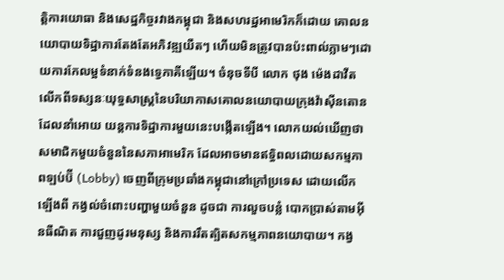ត្តិការយោធា និងសេដ្ឋកិច្ចរវាងកម្ពុជា និងសហរដ្ឋអាមេរិកក៏ដោយ គោលនយោបាយទិដ្ឋាការតែងតែអភិវឌ្ឍយឺតៗ ហើយមិនត្រូវបានប៉ះពាល់ភ្លាមៗដោយការកែលម្អទំនាក់ទំនងទ្វេភាគីឡើយ។ ចំនុចទីបី លោក ថុង ម៉េងដាវីត លើកពីទស្សនៈយុទ្ធសាស្ត្រនៃបរិយាកាសគោលនយោបាយក្រុងវ៉ាស៊ីនតោនដែលនាំអោយ យន្តការទិដ្ឋាការមួយនេះបង្កើតឡើង។ លោកយល់ឃើញថា សមាជិកមួយចំនួននៃសភាអាមេរិក ដែលអាចមានឥទ្ធិពលដោយសកម្មភាពឡប់ប៊ី (Lobby) ចេញពីក្រុមប្រឆាំងកម្ពុជានៅក្រៅប្រទេស ដោយលើកឡើងពី កង្វល់ចំពោះបញ្ហាមួយចំនួន ដូចជា ការលួចបន្លំ បោកប្រាស់តាមអ៊ីនធឺណិត ការជួញដូរមនុស្ស និងការរឹតត្បិតសកម្មភាពនយោបាយ។ កង្វ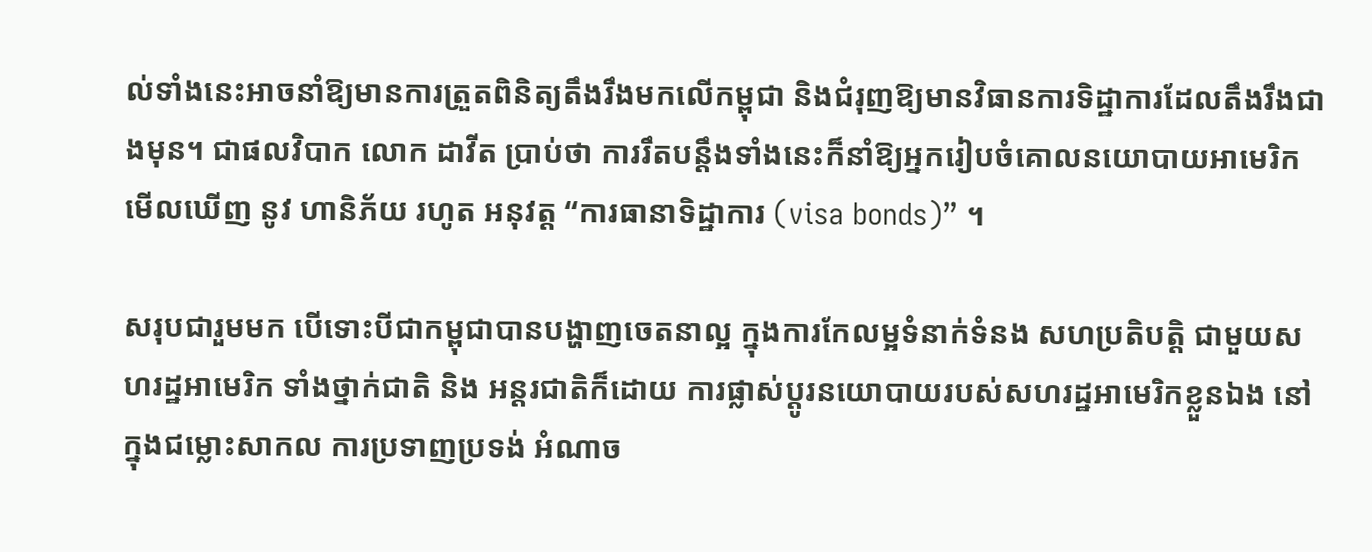ល់ទាំងនេះអាចនាំឱ្យមានការត្រួតពិនិត្យតឹងរឹងមកលើកម្ពុជា និងជំរុញឱ្យមានវិធានការទិដ្ឋាការដែលតឹងរឹងជាងមុន។ ជាផលវិបាក លោក ដាវីត ប្រាប់ថា ការរឹតបន្តឹងទាំងនេះក៏នាំឱ្យអ្នករៀបចំគោលនយោបាយអាមេរិកមើលឃើញ នូវ ហានិភ័យ រហូត អនុវត្ត “ការធានាទិដ្ឋាការ (visa bonds)” ។

សរុបជារួមមក បើទោះបីជាកម្ពុជាបានបង្ហាញចេតនាល្អ ក្នុងការកែលម្អទំនាក់ទំនង សហប្រតិបត្តិ ជាមួយសហរដ្ឋអាមេរិក ទាំងថ្នាក់ជាតិ និង អន្តរជាតិក៏ដោយ ការផ្លាស់ប្តូរនយោបាយរបស់សហរដ្ឋអាមេរិកខ្លួនឯង នៅក្នុងជម្លោះសាកល ការប្រទាញប្រទង់ អំណាច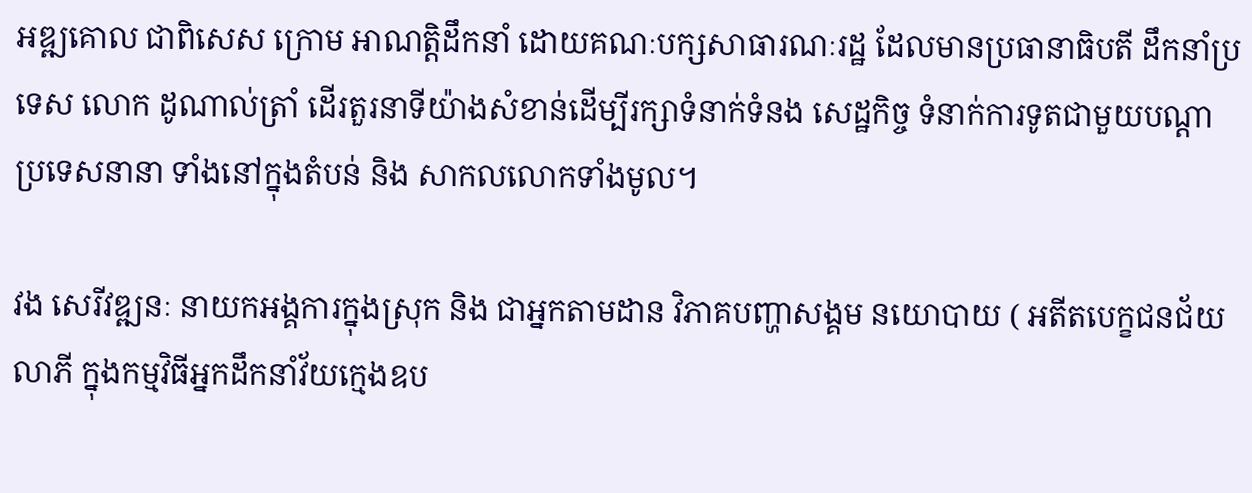អឌ្ឍគោល ជាពិសេស ក្រោម អាណត្តិដឹកនាំ ដោយគណៈបក្សសាធារណៈរដ្ឋ ដែលមានប្រធានាធិបតី ដឹកនាំប្រទេស លោក ដូណាល់ត្រាំ ដើរតួរនាទីយ៉ាងសំខាន់ដើម្បីរក្សាទំនាក់ទំនង សេដ្ឋកិច្ច ទំនាក់ការទូតជាមួយបណ្តាប្រទេសនានា ទាំងនៅក្នុងតំបន់ និង សាកលលោកទាំងមូល។

វង សេរីវឌ្ឍនៈ នាយកអង្គការក្នុងស្រុក និង ជាអ្នកតាមដាន វិភាគបញ្ហាសង្គម នយោបាយ ( អតីតបេក្ខជនជ័យលាភី ក្នុងកម្មវិធីអ្នកដឹកនាំវ័យក្មេងឧប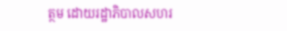ត្ថម ដោយរដ្ឋាភិបាលសហរ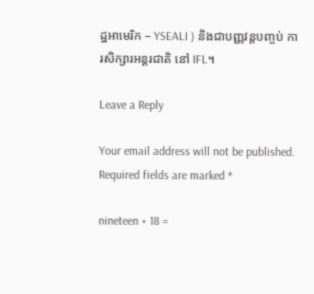ដ្ឋអាមេរិក – YSEALI ) និងជាបញ្ញវន្តបញ្ចប់ ការសិក្សារអន្តរជាតិ នៅ IFL។

Leave a Reply

Your email address will not be published. Required fields are marked *

nineteen + 18 =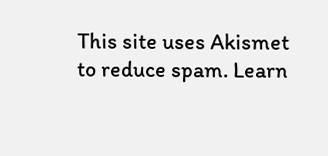This site uses Akismet to reduce spam. Learn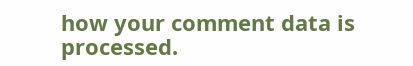how your comment data is processed.